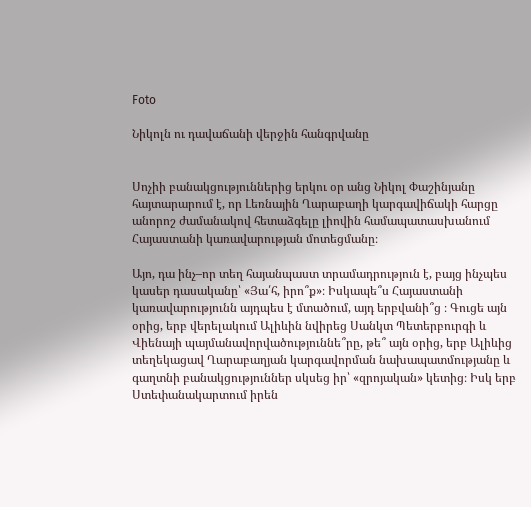Foto

Նիկոլն ու դավաճանի վերջին հանգրվանը


Սոչիի բանակցություններից երկու օր անց Նիկոլ Փաշինյանը հայտարարում է, որ Լեռնային Ղարաբաղի կարգավիճակի հարցը անորոշ ժամանակով հետաձգելը լիովին համապատասխանում Հայաստանի կառավարության մոտեցմանը։

Այո, դա ինչ–որ տեղ հայանպաստ տրամադրություն է, բայց ինչպես կասեր դասականը՝ «Յա՛հ, իրո՞ք»։ Իսկապե՞ս Հայաստանի կառավարությունն այդպես է մտածում, այդ երբվանի՞ց ։ Գուցե այն օրից, երբ վերելակում Ալիևին նվիրեց Սանկտ Պետերբուրգի և Վիենայի պայմանավորվածություննե՞րը, թե՞ այն օրից, երբ Ալիևից տեղեկացավ Ղարաբաղյան կարգավորման նախապատմությանը և գաղտնի բանակցություններ սկսեց իր՝ «զրոյական» կետից։ Իսկ երբ Ստեփանակարտում իրեն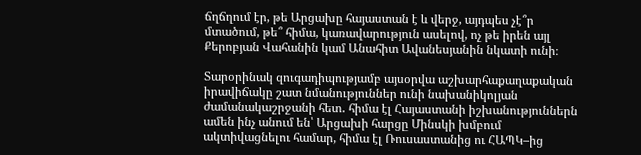ճղճղում էր, թե Արցախը հայաստան է և վերջ, այդպես չէ՞ր մտածում, թե՞ հիմա, կառավարություն ասելով, ոչ թե իրեն այլ Քերոբյան Վահանին կամ Անահիտ Ավանեսյանին նկատի ունի։

Տարօրինակ զուգադիպությամբ այսօրվա աշխարհաքաղաքական իրավիճակը շատ նմանություններ ունի նախանիկոլյան ժամանակաշրջանի հետ․ հիմա էլ Հայաստանի իշխանություններն ամեն ինչ անում են՝ Արցախի հարցը Մինսկի խմբում ակտիվացնելու համար, հիմա էլ Ռուսաստանից ու ՀԱՊԿ–ից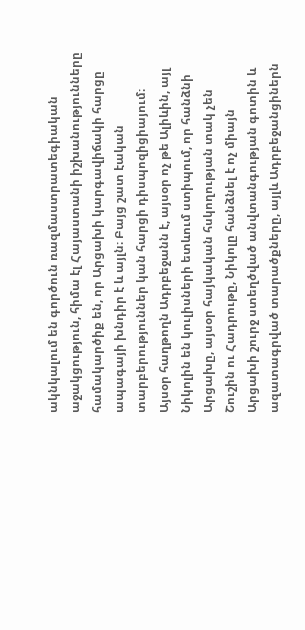ակնկալում են գործուն ռազմաստրատեգիական աջակցություն, հիմա էլ Հայաստանի իշխանությունները համակարծիք են, որ Արցախի կարգավիճակի հարցը ապագայի խնդիր է և այլն։ Բայց շատ էական տարբերություններ կան հարցի դիսպոզիցիայում։ Այսօր հաղթողն Ադրբեջանն է, այսօր ոչ թե Ալիևին, այլ Նիկոլին են կուլիսների ետևում ստիպում, որ հանձնի Արցախը, այսօր հայկական հսկողության տակ չեն Շուշին ու Հադրութը, Նիկոլը հանձնել է ոչ միայն Արցախի շուրջ ստեղծված անվտանգության գոտին և ազատագրված տարածքները, այլև Ադրբեջանցիներն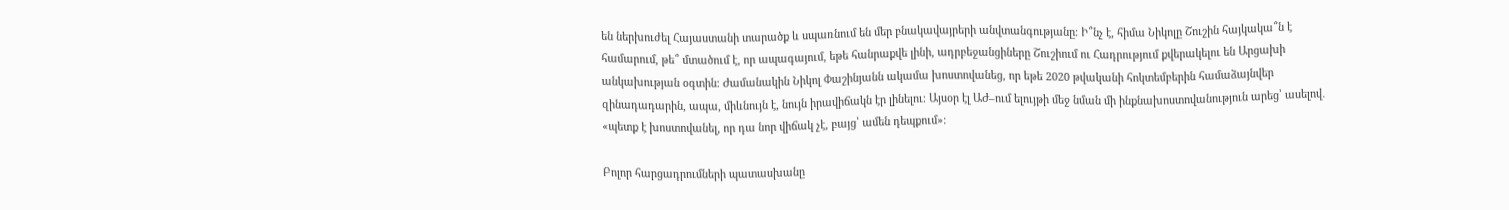են ներխուժել Հայաստանի տարածք և սպառնում են մեր բնակավայրերի անվտանգությանը։ Ի՞նչ է, հիմա Նիկոլը Շուշին հայկակա՞ն է համարում, թե՞ մտածում է, որ ապագայում, եթե հանրաքվե լինի, ադրբեջանցիները Շուշիում ու Հադրությում քվերակելու են Արցախի անկախության օգտին։ Ժամանակին Նիկոլ Փաշինյանն ակամա խոստովանեց, որ եթե 2020 թվականի հոկտեմբերին համաձայնվեր զինադադարին, ապա, միևնույն է, նույն իրավիճակն էր լինելու։ Այսօր էլ ԱԺ–ում ելույթի մեջ նման մի ինքնախոստովանություն արեց՝ ասելով․  «պետք է խոստովանել, որ դա նոր վիճակ չէ, բայց՝ ամեն դեպքում»։

Բոլոր հարցադրումների պատասխանը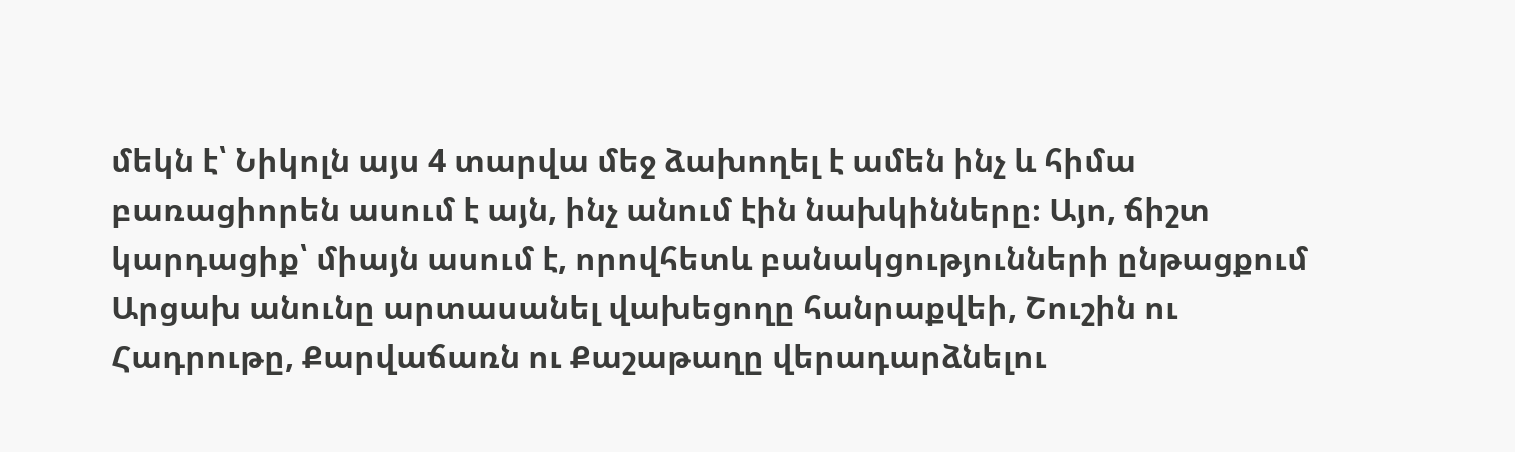մեկն է՝ Նիկոլն այս 4 տարվա մեջ ձախողել է ամեն ինչ և հիմա բառացիորեն ասում է այն, ինչ անում էին նախկինները։ Այո, ճիշտ կարդացիք՝ միայն ասում է, որովհետև բանակցությունների ընթացքում Արցախ անունը արտասանել վախեցողը հանրաքվեի, Շուշին ու Հադրութը, Քարվաճառն ու Քաշաթաղը վերադարձնելու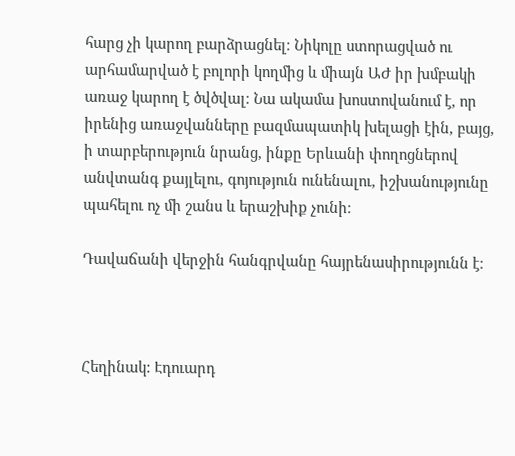հարց չի կարող բարձրացնել։ Նիկոլը ստորացված ու արհամարված է բոլորի կողմից և միայն ԱԺ իր խմբակի առաջ կարող է ծվծվալ։ Նա ակամա խոստովանում է, որ իրենից առաջվանները բազմապատիկ խելացի էին, բայց, ի տարբերություն նրանց, ինքը Երևանի փողոցներով անվտանգ քայլելու, գոյություն ունենալու, իշխանությունը պահելու ոչ մի շանս և երաշխիք չունի։

Դավաճանի վերջին հանգրվանը հայրենասիրությունն է։



Հեղինակ: Էդուարդ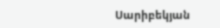Սարիբեկյան